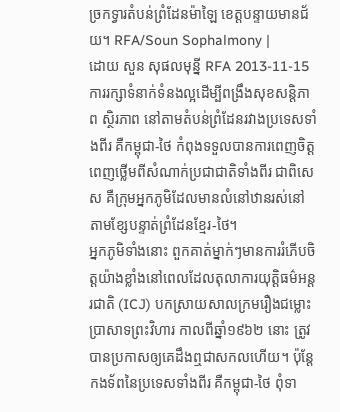ច្រកទ្វារតំបន់ព្រំដែនម៉ាឡៃ ខេត្តបន្ទាយមានជ័យ។ RFA/Soun Sophalmony |
ដោយ សួន សុផលមុន្នី RFA 2013-11-15
ការរក្សាទំនាក់ទំនងល្អដើម្បីពង្រឹងសុខសន្តិភាព ស្ថិរភាព នៅតាមតំបន់ព្រំដែនរវាងប្រទេសទាំងពីរ គឺកម្ពុជា-ថៃ កំពុងទទួលបានការពេញចិត្តពេញថ្លើមពីសំណាក់ប្រជាជាតិទាំងពីរ ជាពិសេស គឺក្រុមអ្នកភូមិដែលមានលំនៅឋានរស់នៅតាមខ្សែបន្ទាត់ព្រំដែនខ្មែរ-ថៃ។
អ្នកភូមិទាំងនោះ ពួកគាត់ម្នាក់ៗមានការរំភើបចិត្តយ៉ាងខ្លាំងនៅពេលដែលតុលាការយុត្តិធម៌អន្តរជាតិ (ICJ) បកស្រាយសាលក្រមរឿងជម្លោះប្រាសាទព្រះវិហារ កាលពីឆ្នាំ១៩៦២ នោះ ត្រូវបានប្រកាសឲ្យគេដឹងឮជាសកលហើយ។ ប៉ុន្តែ កងទ័ពនៃប្រទេសទាំងពីរ គឺកម្ពុជា-ថៃ ពុំទា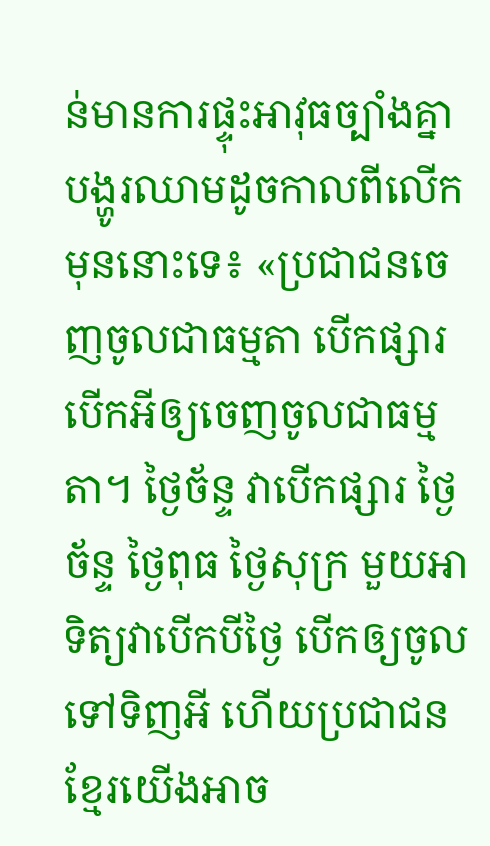ន់មានការផ្ទុះអាវុធច្បាំងគ្នាបង្ហូរឈាមដូចកាលពីលើកមុននោះទេ៖ «ប្រជាជនចេញចូលជាធម្មតា បើកផ្សារបើកអីឲ្យចេញចូលជាធម្មតា។ ថ្ងៃច័ន្ទ វាបើកផ្សារ ថ្ងៃច័ន្ទ ថ្ងៃពុធ ថ្ងៃសុក្រ មួយអាទិត្យវាបើកបីថ្ងៃ បើកឲ្យចូលទៅទិញអី ហើយប្រជាជនខ្មែរយើងអាច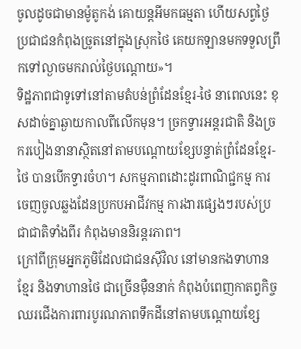ចូលដូចជាមានម៉ូតូកង់ គោយន្តអីមកធម្មតា ហើយសព្វថ្ងៃប្រជាជនកំពុងច្រូតនៅក្នុងស្រុកថៃ គេយកឡានមកទទួលព្រឹកទៅល្ងាចមករាល់ថ្ងៃបណ្ដោយ»។
ទិដ្ឋភាពជាទូទៅនៅតាមតំបន់ព្រំដែនខ្មែរ-ថៃ នាពេលនេះ ខុសដាច់គ្នាឆ្ងាយកាលពីលើកមុន។ ច្រកទ្វារអន្តរជាតិ និងច្រករបៀងនានាស្ថិតនៅតាមបណ្ដោយខ្សែបន្ទាត់ព្រំដែនខ្មែរ-ថៃ បានបើកទ្វារចំហ។ សកម្មភាពដោះដូរពាណិជ្ជកម្ម ការចេញចូលឆ្លងដែនប្រកបអាជីវកម្ម ការងារផ្សេងៗរបស់ប្រជាជាតិទាំងពីរ កំពុងមាននិរន្តរភាព។
ក្រៅពីក្រុមអ្នកភូមិដែលជាជនស៊ីវិល នៅមានកងទាហានខ្មែរ និងទាហានថៃ ជាច្រើនម៉ឺននាក់ កំពុងបំពេញកាតព្វកិច្ចឈរជើងការពារបូរណភាពទឹកដីនៅតាមបណ្ដោយខ្សែ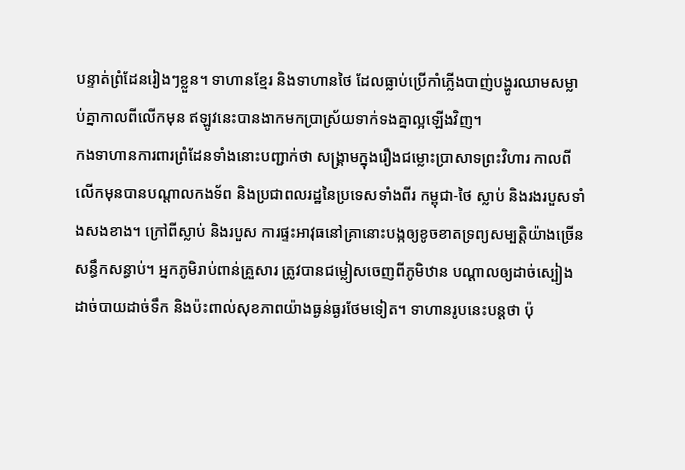បន្ទាត់ព្រំដែនរៀងៗខ្លួន។ ទាហានខ្មែរ និងទាហានថៃ ដែលធ្លាប់ប្រើកាំភ្លើងបាញ់បង្ហូរឈាមសម្លាប់គ្នាកាលពីលើកមុន ឥឡូវនេះបានងាកមកប្រាស្រ័យទាក់ទងគ្នាល្អឡើងវិញ។
កងទាហានការពារព្រំដែនទាំងនោះបញ្ជាក់ថា សង្គ្រាមក្នុងរឿងជម្លោះប្រាសាទព្រះវិហារ កាលពីលើកមុនបានបណ្ដាលកងទ័ព និងប្រជាពលរដ្ឋនៃប្រទេសទាំងពីរ កម្ពុជា-ថៃ ស្លាប់ និងរងរបួសទាំងសងខាង។ ក្រៅពីស្លាប់ និងរបួស ការផ្ទះអាវុធនៅគ្រានោះបង្កឲ្យខូចខាតទ្រព្យសម្បត្តិយ៉ាងច្រើនសន្ធឹកសន្ធាប់។ អ្នកភូមិរាប់ពាន់គ្រួសារ ត្រូវបានជម្លៀសចេញពីភូមិឋាន បណ្ដាលឲ្យដាច់ស្បៀងដាច់បាយដាច់ទឹក និងប៉ះពាល់សុខភាពយ៉ាងធ្ងន់ធ្ងរថែមទៀត។ ទាហានរូបនេះបន្តថា ប៉ុ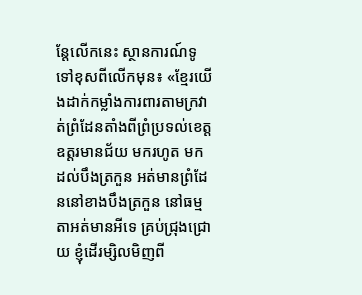ន្តែលើកនេះ ស្ថានការណ៍ទូទៅខុសពីលើកមុន៖ «ខ្មែរយើងដាក់កម្លាំងការពារតាមក្រវាត់ព្រំដែនតាំងពីព្រំប្រទល់ខេត្តឧត្តរមានជ័យ មករហូត មកដល់បឹងត្រកួន អត់មានព្រំដែននៅខាងបឹងត្រកួន នៅធម្មតាអត់មានអីទេ គ្រប់ជ្រុងជ្រោយ ខ្ញុំដើរម្សិលមិញពី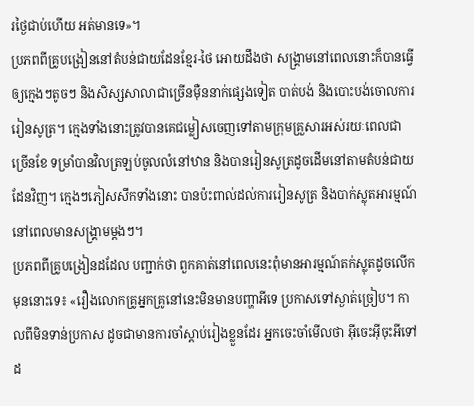រថ្ងៃជាប់ហើយ អត់មានទេ»។
ប្រភពពីគ្រូបង្រៀននៅតំបន់ជាយដែនខ្មែរ-ថៃ អោយដឹងថា សង្គ្រាមនៅពេលនោះក៏បានធ្វើឲ្យក្មេងៗតូចៗ និងសិស្សសាលាជាច្រើនម៉ឺននាក់ផ្សេងទៀត បាត់បង់ និងបោះបង់ចោលការរៀនសូត្រ។ ក្មេងទាំងនោះត្រូវបានគេជម្លៀសចេញទៅតាមក្រុមគ្រួសារអស់រយៈពេលជាច្រើនខែ ទម្រាំបានវិលត្រឡប់ចូលលំនៅឋាន និងបានរៀនសូត្រដូចដើមនៅតាមតំបន់ជាយដែនវិញ។ ក្មេងៗភៀសសឹកទាំងនោះ បានប៉ះពាល់ដល់ការរៀនសូត្រ និងបាក់ស្លុតអារម្មណ៍នៅពេលមានសង្គ្រាមម្ដងៗ។
ប្រភពពីគ្រូបង្រៀនដដែល បញ្ជាក់ថា ពួកគាត់នៅពេលនេះពុំមានអារម្មណ៍តក់ស្លុតដូចលើកមុននោះទេ៖ «រឿងលោកគ្រូអ្នកគ្រូនៅនេះមិនមានបញ្ហាអីទេ ប្រកាសទៅស្ងាត់ច្រៀប។ កាលពីមិនទាន់ប្រកាស ដូចជាមានការចាំស្ដាប់រៀងខ្លួនដែរ អ្នកចេះចាំមើលថា អ៊ីចេះអ៊ីចុះអីទៅ ដ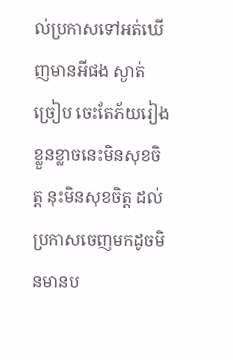ល់ប្រកាសទៅអត់ឃើញមានអីផង ស្ងាត់ច្រៀប ចេះតែភ័យរៀងខ្លួនខ្លាចនេះមិនសុខចិត្ត នុះមិនសុខចិត្ត ដល់ប្រកាសចេញមកដូចមិនមានប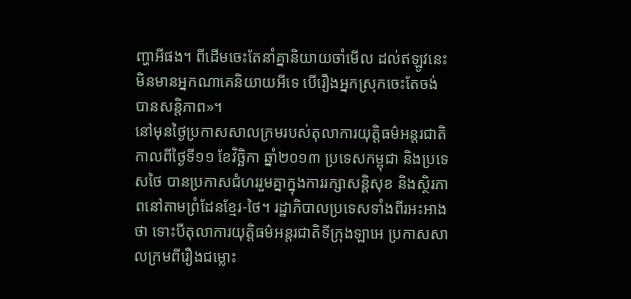ញ្ហាអីផង។ ពីដើមចេះតែនាំគ្នានិយាយចាំមើល ដល់ឥឡូវនេះមិនមានអ្នកណាគេនិយាយអីទេ បើរឿងអ្នកស្រុកចេះតែចង់បានសន្តិភាព»។
នៅមុនថ្ងៃប្រកាសសាលក្រមរបស់តុលាការយុត្តិធម៌អន្តរជាតិ កាលពីថ្ងៃទី១១ ខែវិច្ឆិកា ឆ្នាំ២០១៣ ប្រទេសកម្ពុជា និងប្រទេសថៃ បានប្រកាសជំហររួមគ្នាក្នុងការរក្សាសន្តិសុខ និងស្ថិរភាពនៅតាមព្រំដែនខ្មែរ-ថៃ។ រដ្ឋាភិបាលប្រទេសទាំងពីរអះអាងថា ទោះបីតុលាការយុត្តិធម៌អន្តរជាតិទីក្រុងឡាអេ ប្រកាសសាលក្រមពីរឿងជម្លោះ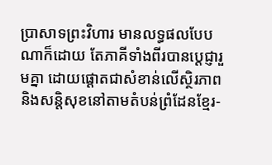ប្រាសាទព្រះវិហារ មានលទ្ធផលបែបណាក៏ដោយ តែភាគីទាំងពីរបានប្ដេជ្ញារួមគ្នា ដោយផ្ដោតជាសំខាន់លើស្ថិរភាព និងសន្តិសុខនៅតាមតំបន់ព្រំដែនខ្មែរ-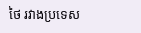ថៃ រវាងប្រទេស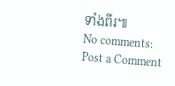ទាំងពីរ៕
No comments:
Post a Comment